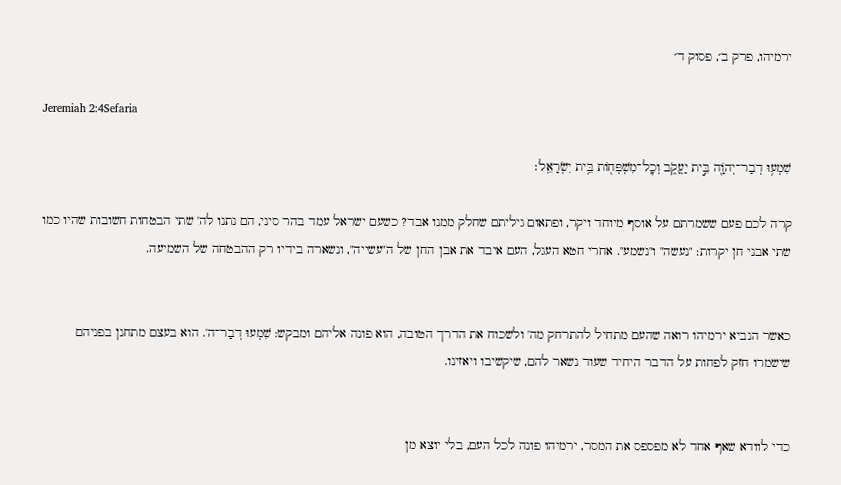ירמיהו, פרק ב׳, פסוק ד׳

Jeremiah 2:4Sefaria

שִׁמְע֥וּ דְבַר־יְהֹוָ֖ה בֵּ֣ית יַעֲקֹ֑ב וְכׇֽל־מִשְׁפְּח֖וֹת בֵּ֥ית יִשְׂרָאֵֽל׃

קרה לכם פעם ששמרתם על אוסף מיוחד ויקר, ופתאום גיליתם שחלק ממנו אבד? כשעם ישראל עמד בהר סיני, הם נתנו לה' שתי הבטחות חשובות שהיו כמו שתי אבני חן יקרות: "נעשה" ו"נשמע". אחרי חטא העגל, העם איבד את אבן החן של ה"עשייה", ונשארה בידיו רק ההבטחה של השמיעה.


כאשר הנביא ירמיהו רואה שהעם מתחיל להתרחק מה' ולשכוח את הדרך הטובה, הוא פונה אליהם ומבקש: שִׁמְעוּ דְבַר־ה'. הוא בעצם מתחנן בפניהם שישמרו חזק לפחות על הדבר היחיד שעוד נשאר להם, שיקשיבו ויאזינו.


כדי לוודא שאף אחד לא מפספס את המסר, ירמיהו פונה לכל העם, בלי יוצא מן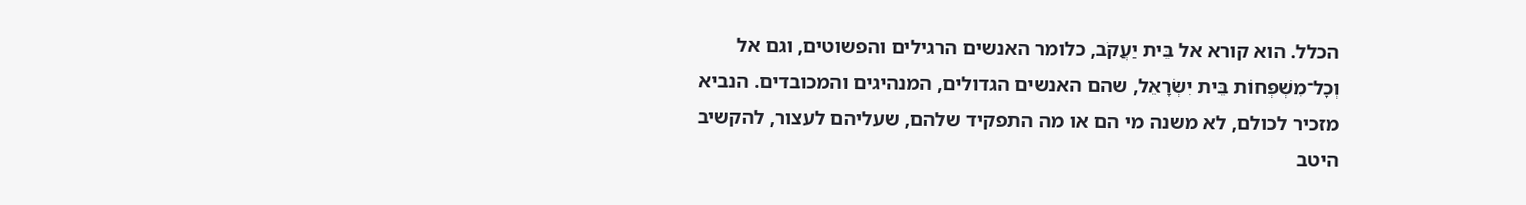הכלל. הוא קורא אל בֵּית יַעֲקֹב, כלומר האנשים הרגילים והפשוטים, וגם אל וְכׇל־מִשְׁפְּחוֹת בֵּית יִשְׂרָאֵל, שהם האנשים הגדולים, המנהיגים והמכובדים. הנביא מזכיר לכולם, לא משנה מי הם או מה התפקיד שלהם, שעליהם לעצור, להקשיב היטב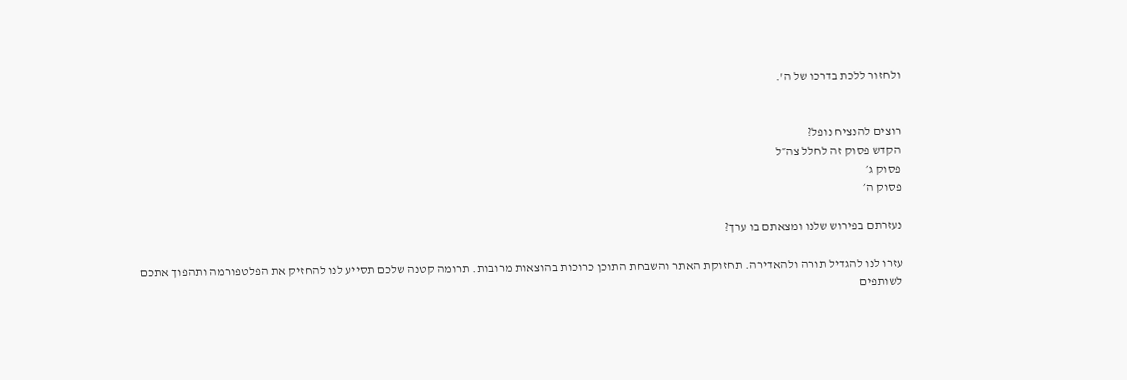ולחזור ללכת בדרכו של ה'.


רוצים להנציח נופל?
הקדש פסוק זה לחלל צה״ל
פסוק ג׳
פסוק ה׳

נעזרתם בפירוש שלנו ומצאתם בו ערך?

עזרו לנו להגדיל תורה ולהאדירה. תחזוקת האתר והשבחת התוכן כרוכות בהוצאות מרובות. תרומה קטנה שלכם תסייע לנו להחזיק את הפלטפורמה ותהפוך אתכם לשותפים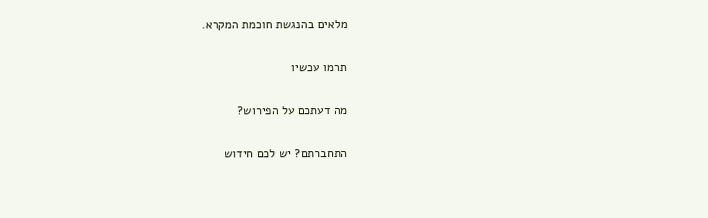מלאים בהנגשת חוכמת המקרא.

תרמו עכשיו

מה דעתכם על הפירוש?

התחברתם? יש לכם חידוש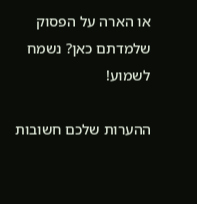או הארה על הפסוק שלמדתם כאן? נשמח לשמוע!

ההערות שלכם חשובות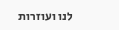לנו ועוזרות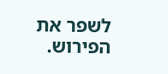לשפר את הפירוש.